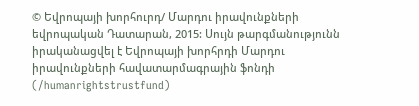© Եվրոպայի խորհուրդ/ Մարդու իրավունքների եվրոպական Դատարան, 2015: Սույն թարգմանությունն իրականացվել է Եվրոպայի խորհրդի Մարդու իրավունքների հավատարմագրային ֆոնդի (/humanrightstrustfund)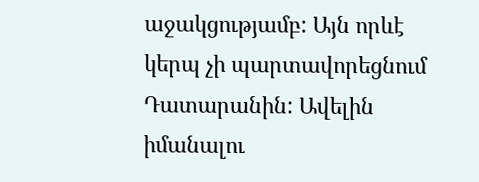աջակցությամբ: Այն որևէ կերպ չի պարտավորեցնում Դատարանին: Ավելին իմանալու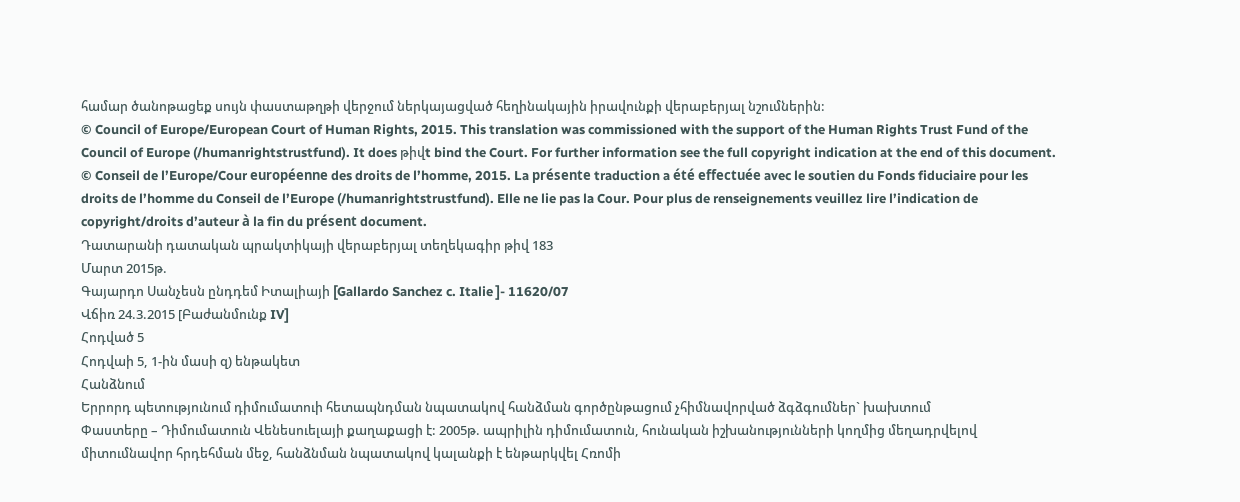համար ծանոթացեք սույն փաստաթղթի վերջում ներկայացված հեղինակային իրավունքի վերաբերյալ նշումներին:
© Council of Europe/European Court of Human Rights, 2015. This translation was commissioned with the support of the Human Rights Trust Fund of the Council of Europe (/humanrightstrustfund). It does թիվt bind the Court. For further information see the full copyright indication at the end of this document.
© Conseil de l’Europe/Cour européenne des droits de l’homme, 2015. La présente traduction a été effectuée avec le soutien du Fonds fiduciaire pour les droits de l’homme du Conseil de l’Europe (/humanrightstrustfund). Elle ne lie pas la Cour. Pour plus de renseignements veuillez lire l’indication de copyright/droits d’auteur à la fin du présent document.
Դատարանի դատական պրակտիկայի վերաբերյալ տեղեկագիր թիվ 183
Մարտ 2015թ.
Գայարդո Սանչեսն ընդդեմ Իտալիայի [Gallardo Sanchez c. Italie ]- 11620/07
Վճիռ 24.3.2015 [Բաժանմունք IV]
Հոդված 5
Հոդվաի 5, 1-ին մասի զ) ենթակետ
Հանձնում
Երրորդ պետությունում դիմումատուի հետապնդման նպատակով հանձման գործընթացում չհիմնավորված ձգձգումներ` խախտում
Փաստերը – Դիմումատուն Վենեսուելայի քաղաքացի է: 2005թ. ապրիլին դիմումատուն, հունական իշխանությունների կողմից մեղադրվելով միտումնավոր հրդեհման մեջ, հանձնման նպատակով կալանքի է ենթարկվել Հռոմի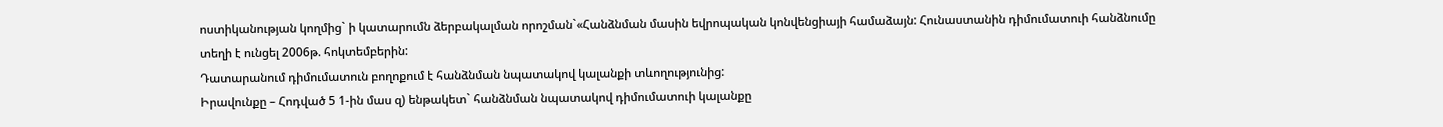ոստիկանության կողմից` ի կատարումն ձերբակալման որոշման`«Հանձնման մասին եվրոպական կոնվենցիայի համաձայն: Հունաստանին դիմումատուի հանձնումը տեղի է ունցել 2006թ. հոկտեմբերին:
Դատարանում դիմումատուն բողոքում է հանձնման նպատակով կալանքի տևողությունից:
Իրավունքը – Հոդված 5 1-ին մաս զ) ենթակետ` հանձնման նպատակով դիմումատուի կալանքը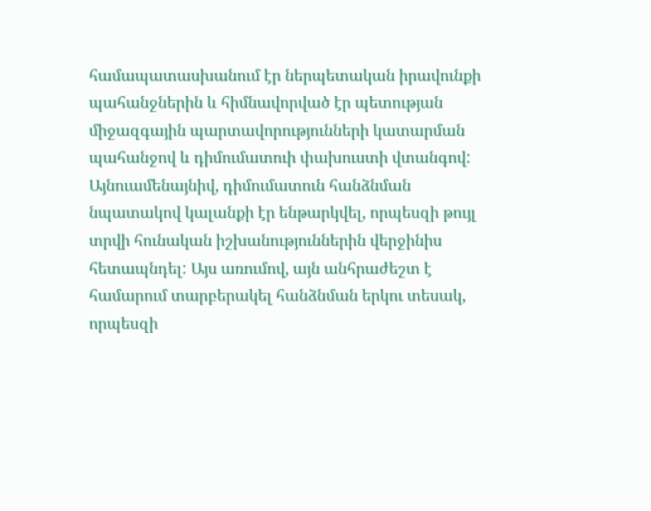համապատասխանում էր ներպետական իրավունքի պահանջներին և հիմնավորված էր պետության միջազգային պարտավորությունների կատարման պահանջով և դիմումատուի փախուստի վտանգով:
Այնուամենայնիվ, դիմումատուն հանձնման նպատակով կալանքի էր ենթարկվել, որպեսզի թույլ տրվի հունական իշխանություններին վերջինիս հետապնդել: Այս առումով, այն անհրաժեշտ է համարում տարբերակել հանձնման երկու տեսակ, որպեսզի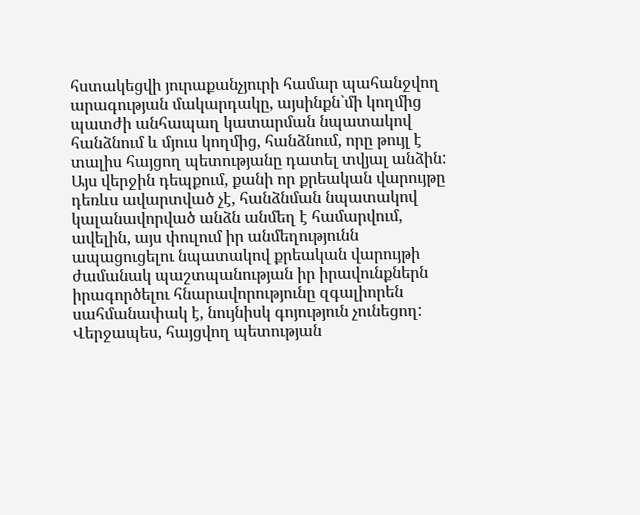հստակեցվի յուրաքանչյուրի համար պահանջվող արագության մակարդակը, այսինքն`մի կողմից պատժի անհապաղ կատարման նպատակով հանձնում և մյուս կողմից, հանձնում, որը թույլ է տալիս հայցող պետությանը դատել տվյալ անձին: Այս վերջին դեպքում, քանի որ քրեական վարույթը դեռևս ավարտված չէ, հանձնման նպատակով կալանավորված անձն անմեղ է համարվում, ավելին, այս փուլում իր անմեղությունն ապացուցելու նպատակով քրեական վարույթի ժամանակ պաշտպանության իր իրավունքներն իրագործելու հնարավորությունը զգալիորեն սահմանափակ է, նույնիսկ գոյություն չունեցող: Վերջապես, հայցվող պետության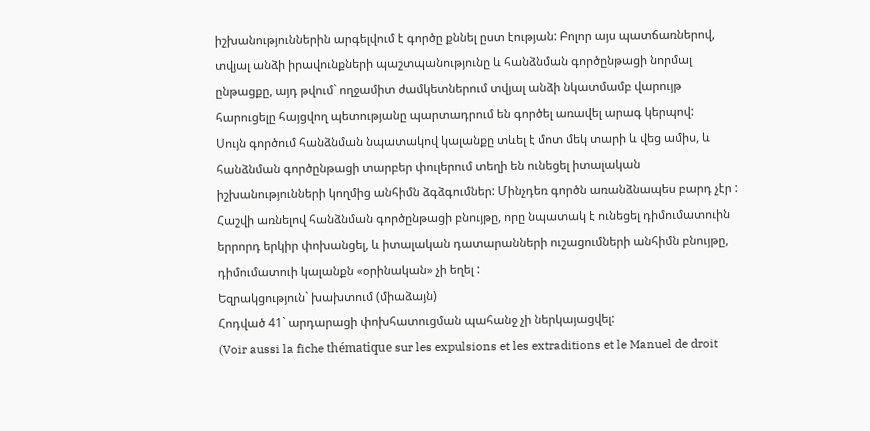իշխանություններին արգելվում է գործը քննել ըստ էության: Բոլոր այս պատճառներով, տվյալ անձի իրավունքների պաշտպանությունը և հանձնման գործընթացի նորմալ ընթացքը, այդ թվում` ողջամիտ ժամկետներում տվյալ անձի նկատմամբ վարույթ հարուցելը հայցվող պետությանը պարտադրում են գործել առավել արագ կերպով:
Սույն գործում հանձնման նպատակով կալանքը տևել է մոտ մեկ տարի և վեց ամիս, և հանձնման գործընթացի տարբեր փուլերում տեղի են ունեցել իտալական իշխանությունների կողմից անհիմն ձգձգումներ: Մինչդեռ գործն առանձնապես բարդ չէր : Հաշվի առնելով հանձնման գործընթացի բնույթը, որը նպատակ է ունեցել դիմումատուին երրորդ երկիր փոխանցել, և իտալական դատարանների ուշացումների անհիմն բնույթը, դիմումատուի կալանքն «օրինական» չի եղել :
Եզրակցություն` խախտում (միաձայն)
Հոդված 41` արդարացի փոխհատուցման պահանջ չի ներկայացվել:
(Voir aussi la fiche thématique sur les expulsions et les extraditions et le Manuel de droit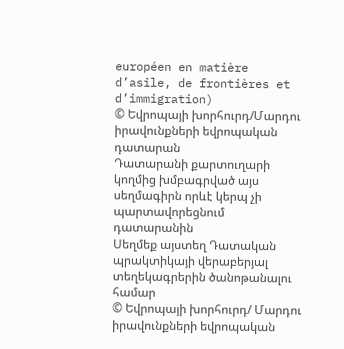européen en matière d’asile, de frontières et d’immigration)
© Եվրոպայի խորհուրդ/Մարդու իրավունքների եվրոպական դատարան
Դատարանի քարտուղարի կողմից խմբագրված այս սեղմագիրն որևէ կերպ չի պարտավորեցնում դատարանին
Սեղմեք այստեղ Դատական պրակտիկայի վերաբերյալ տեղեկագրերին ծանոթանալու համար
© Եվրոպայի խորհուրդ/ Մարդու իրավունքների եվրոպական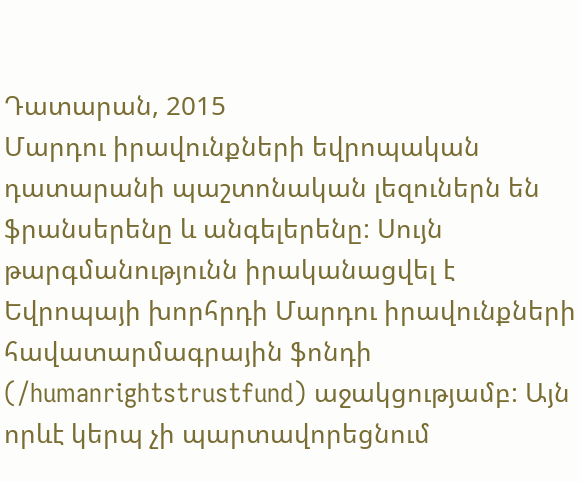Դատարան, 2015
Մարդու իրավունքների եվրոպական դատարանի պաշտոնական լեզուներն են ֆրանսերենը և անգելերենը: Սույն թարգմանությունն իրականացվել է Եվրոպայի խորհրդի Մարդու իրավունքների հավատարմագրային ֆոնդի (/humanrightstrustfund) աջակցությամբ: Այն որևէ կերպ չի պարտավորեցնում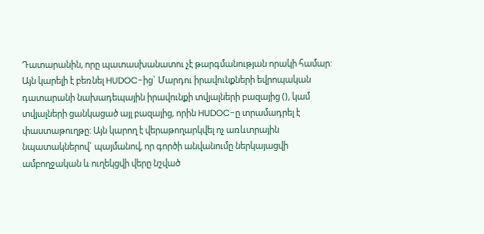Դատարանին, որը պատասխանատու չէ թարգմանության որակի համար: Այն կարելի է բեռնել HUDOC-ից` Մարդու իրավունքների եվրոպական դատարանի նախադեպային իրավունքի տվյալների բազայից (), կամ տվյալների ցանկացած այլ բազայից, որին HUDOC-ը տրամադրել է փաստաթուղթը: Այն կարող է վերաթողարկվել ոչ առևտրային նպատակներով` պայմանով, որ գործի անվանումը ներկայացվի ամբողջական և ուղեկցվի վերը նշված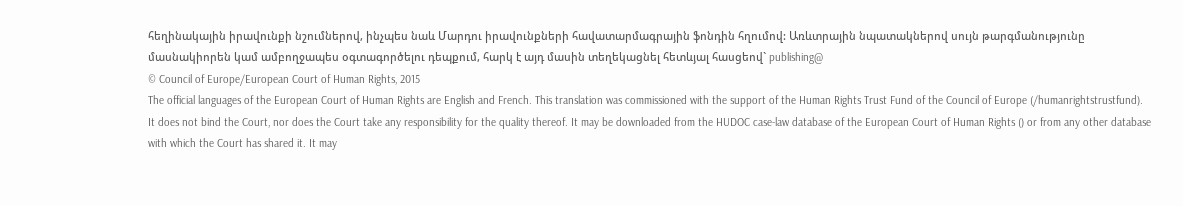հեղինակային իրավունքի նշումներով, ինչպես նաև Մարդու իրավունքների հավատարմագրային ֆոնդին հղումով: Առևտրային նպատակներով սույն թարգմանությունը մասնակիորեն կամ ամբողջապես օգտագործելու դեպքում, հարկ է այդ մասին տեղեկացնել հետևյալ հասցեով` publishing@
© Council of Europe/European Court of Human Rights, 2015
The official languages of the European Court of Human Rights are English and French. This translation was commissioned with the support of the Human Rights Trust Fund of the Council of Europe (/humanrightstrustfund). It does not bind the Court, nor does the Court take any responsibility for the quality thereof. It may be downloaded from the HUDOC case-law database of the European Court of Human Rights () or from any other database with which the Court has shared it. It may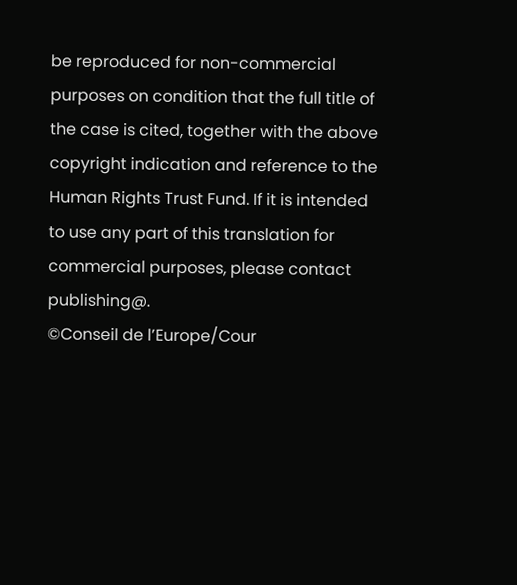be reproduced for non-commercial purposes on condition that the full title of the case is cited, together with the above copyright indication and reference to the Human Rights Trust Fund. If it is intended to use any part of this translation for commercial purposes, please contact publishing@.
©Conseil de l’Europe/Cour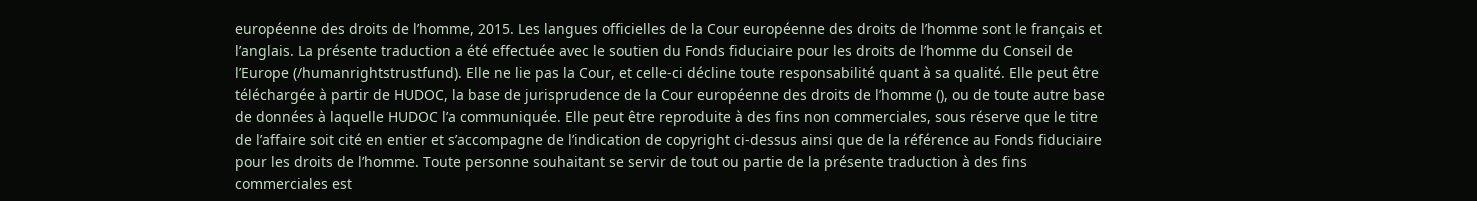européenne des droits de l’homme, 2015. Les langues officielles de la Cour européenne des droits de l’homme sont le français et l’anglais. La présente traduction a été effectuée avec le soutien du Fonds fiduciaire pour les droits de l’homme du Conseil de l’Europe (/humanrightstrustfund). Elle ne lie pas la Cour, et celle-ci décline toute responsabilité quant à sa qualité. Elle peut être téléchargée à partir de HUDOC, la base de jurisprudence de la Cour européenne des droits de l’homme (), ou de toute autre base de données à laquelle HUDOC l’a communiquée. Elle peut être reproduite à des fins non commerciales, sous réserve que le titre de l’affaire soit cité en entier et s’accompagne de l’indication de copyright ci-dessus ainsi que de la référence au Fonds fiduciaire pour les droits de l’homme. Toute personne souhaitant se servir de tout ou partie de la présente traduction à des fins commerciales est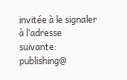invitée à le signaler à l’adresse suivante: publishing@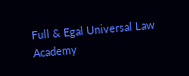Full & Egal Universal Law Academy